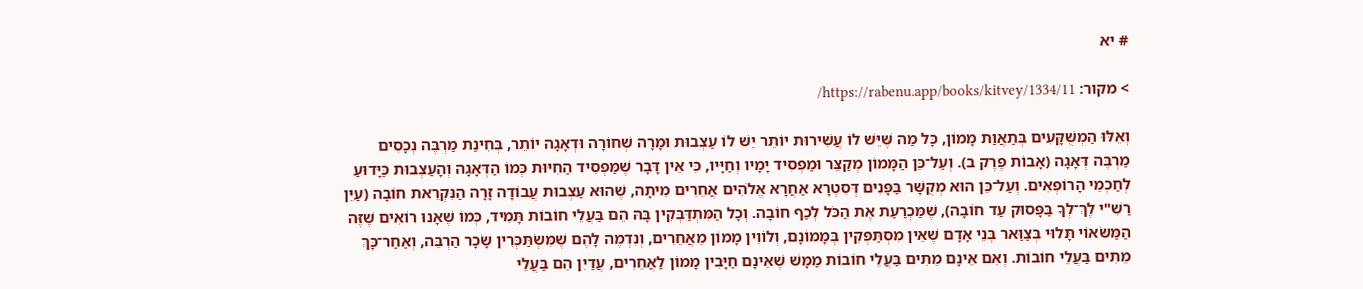# יא

> מקור: https://rabenu.app/books/kitvey/1334/11/

וְאֵלּוּ הַמְשֻׁקָּעִים בְּתַאֲוַת מָמוֹן, כָּל מַה שֶּׁיֵּשׁ לוֹ עֲשִׁירוּת יוֹתֵר יֵשׁ לוֹ עַצְבוּת וּמָרָה שְׁחוֹרָה וּדְאָגָה יוֹתֵר, בְּחִינַת מַרְבֶּה נְכָסִים מַרְבֶּה דְּאָגָה (אָבוֹת פֶּרֶק ב). וְעַל־כֵּן הַמָּמוֹן מְקַצֵּר וּמַפְסִיד יָמָיו וְחַיָּיו, כִּי אֵין דָּבָר שֶׁמַּפְסִיד הַחִיּוּת כְּמוֹ הַדְּאָגָה וְהָעַצְבוּת כַּיָּדוּעַ לְחַכְמֵי הָרוֹפְאִים. וְעַל־כֵּן הוּא מְקֻשָּׁר בַּפָּנִים דְּסִטְרָא אַחֲרָא אֱלֹהִים אֲחֵרִים מִיתָה, שֶׁהוּא עַצְבוּת עֲבוֹדָה זָרָה הַנִּקְרֵאת חוֹבָה (עַיֵּן רַשִׁ"י לֶךְ־לְךָ בַּפָּסוּק עַד חוֹבָה), שֶׁמַּכְרַעַת אֶת הַכֹּל לְכַף חוֹבָה. וְכָל הַמִּתְדַּבְּקִין בָּהּ הֵם בַּעֲלֵי חוֹבוֹת תָּמִיד, כְּמוֹ שֶׁאָנוּ רוֹאִים שֶׁזֶּה הַמַּשּׂאוֹי תָּלוּי בְּצַוַּאר בְּנֵי אָדָם שֶׁאֵין מִסְתַּפְּקִין בְּמָמוֹנָם, וְלוֹוִין מָמוֹן מֵאֲחֵרִים, וְנִדְמֶה לָהֶם שֶׁמִּשְׂתַּכְּרִין שָׂכָר הַרְבֵּה, וְאַחַר־כָּךְ מֵתִים בַּעֲלֵי חוֹבוֹת. וְאִם אֵינָם מֵתִים בַּעֲלֵי חוֹבוֹת מַמָּשׁ שֶׁאֵינָם חַיָּבִין מָמוֹן לַאֲחֵרִים, עֲדַיִן הֵם בַּעֲלֵי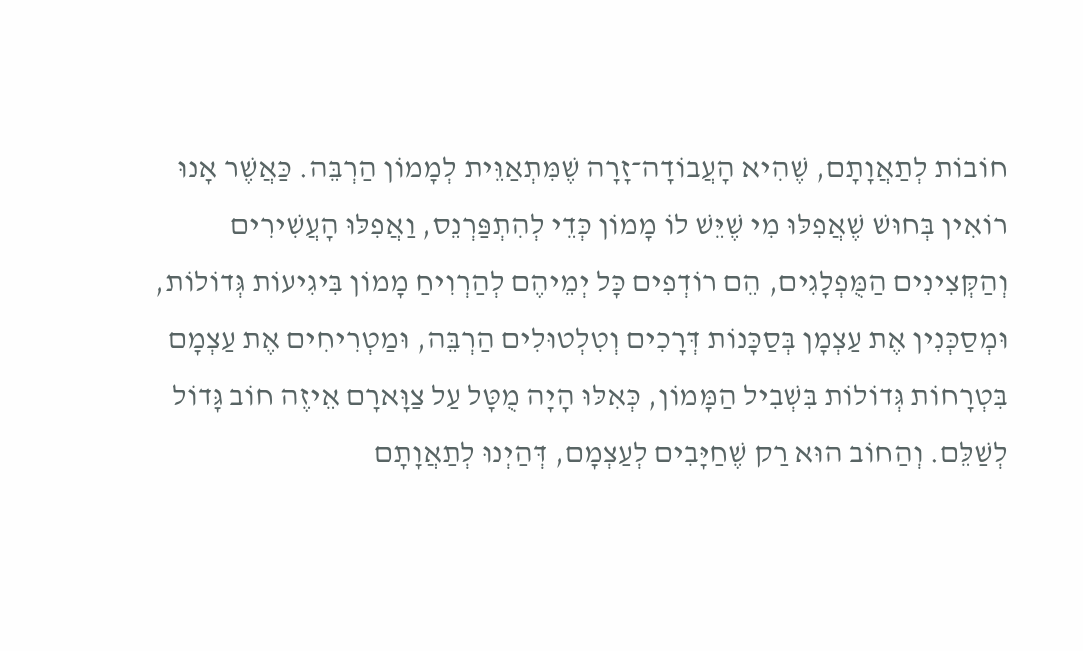חוֹבוֹת לְתַאֲוָתָם, שֶׁהִיא הָעֲבוֹדָה־זָרָה שֶׁמִּתְאַוֵּית לְמָמוֹן הַרְבֵּה. כַּאֲשֶׁר אָנוּ רוֹאִין בְּחוּשׁ שֶׁאֲפִלּוּ מִי שֶׁיֵּשׁ לוֹ מָמוֹן כְּדֵי לְהִתְפַּרְנֵס, וַאֲפִלּוּ הָעֲשִׁירִים וְהַקְּצִינִים הַמֻּפְלָגִים, הֵם רוֹדְפִים כָּל יְמֵיהֶם לְהַרְוִיחַ מָמוֹן בִּיגִיעוֹת גְּדוֹלוֹת, וּמְסַכְּנִין אֶת עַצְמָן בְּסַכָּנוֹת דְּרָכִים וְטִלְטוּלִים הַרְבֵּה, וּמַטְרִיחִים אֶת עַצְמָם בִּטְרָחוֹת גְּדוֹלוֹת בִּשְׁבִיל הַמָּמוֹן, כְּאִלּוּ הָיָה מֻטָּל עַל צַוָּארָם אֵיזֶה חוֹב גָּדוֹל לְשַׁלֵּם. וְהַחוֹב הוּא רַק שֶׁחַיָּבִים לְעַצְמָם, דְּהַיְנוּ לְתַאֲוָתָם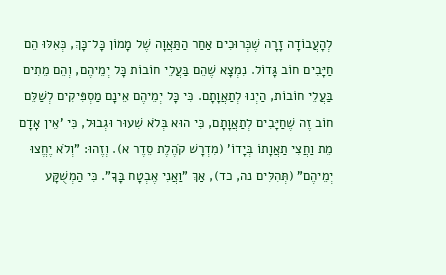לְהָעֲבוֹדָה זָרָה שֶׁכְּרוּכִים אַחַר הַתַּאֲוָה שֶׁל מָמוֹן כָּל־כָּךְ, כְּאִלּוּ הֵם חַיָּבִים חוֹב גָּדוֹל. נִמְצָא שֶׁהֵם בַּעֲלֵי חוֹבוֹת כָּל יְמֵיהֶם, וְהֵם מֵתִים בַּעֲלֵי חוֹבוֹת, הַיְנוּ לְתַאֲוָתָם. כִּי כָּל יְמֵיהֶם אֵינָם מַסְפִּיקִים לְשַׁלֵּם חוֹב זֶה שֶׁחַיָּבִים לְתַאֲוָתָם, כִּי הוּא בְּלֹא שִׁעוּר וּגְבוּל, כִּי 'אֵין אָדָם מֵת וַחֲצִי תַאֲוָתוֹ בְּיָדוֹ' (מִדְרָשׁ קֹהֶלֶת סֵדֶר א). וְזֶהוּ: "וְלֹא יֶחֱצוּ יְמֵיהֶם" (תְּהִלִּים נה, כד), אַךְ "וַאֲנִי אֶבְטָח בָּךָ". כִּי הַמְשֻׁקָּע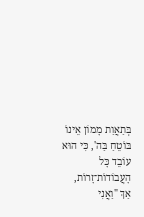בְּתַאֲוַת מָמוֹן אֵינוֹ בּוֹטֵחַ בַּה', כִּי הוּא עוֹבֵד כָּל הָעֲבוֹדוֹת־זָרוֹת, אַךְ "וַאֲנִי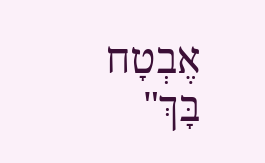אֶבְטָח בָּךְ"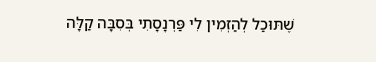שֶׁתּוּכַל לְהַזְמִין לִי פַּרְנָסָתִי בְּסִבָּה קַלָּה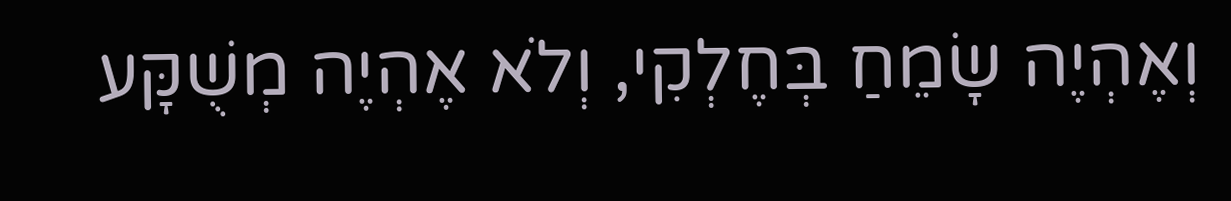וְאֶהְיֶה שָׂמֵחַ בְּחֶלְקִי, וְלֹא אֶהְיֶה מְשֻׁקָּע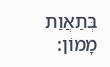בְּתַאֲוַת מָמוֹן: